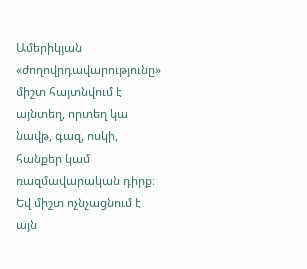Ամերիկյան «ժողովրդավարությունը» միշտ հայտնվում է այնտեղ, որտեղ կա նավթ, գազ, ոսկի, հանքեր կամ ռազմավարական դիրք։
Եվ միշտ ոչնչացնում է այն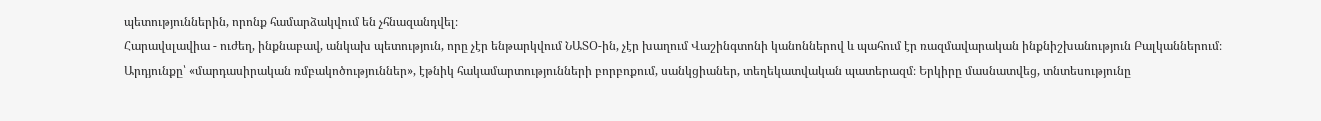պետություններին, որոնք համարձակվում են չհնազանդվել։
Հարավսլավիա - ուժեղ, ինքնաբավ, անկախ պետություն, որը չէր ենթարկվում ՆԱՏՕ-ին, չէր խաղում Վաշինգտոնի կանոններով և պահում էր ռազմավարական ինքնիշխանություն Բալկաններում։
Արդյունքը՝ «մարդասիրական ռմբակոծություններ», էթնիկ հակամարտությունների բորբոքում, սանկցիաներ, տեղեկատվական պատերազմ։ Երկիրը մասնատվեց, տնտեսությունը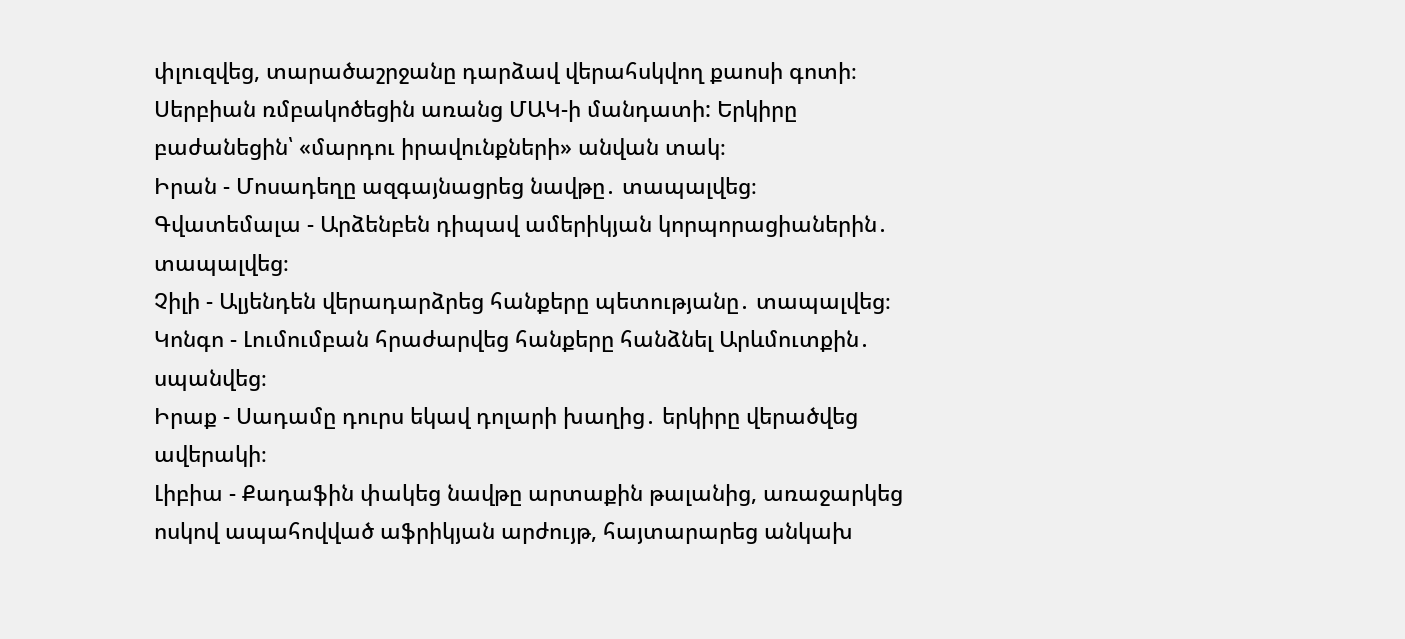փլուզվեց, տարածաշրջանը դարձավ վերահսկվող քաոսի գոտի։ Սերբիան ռմբակոծեցին առանց ՄԱԿ-ի մանդատի: Երկիրը բաժանեցին՝ «մարդու իրավունքների» անվան տակ։
Իրան - Մոսադեղը ազգայնացրեց նավթը․ տապալվեց։
Գվատեմալա - Արձենբեն դիպավ ամերիկյան կորպորացիաներին․ տապալվեց։
Չիլի - Ալյենդեն վերադարձրեց հանքերը պետությանը․ տապալվեց։
Կոնգո - Լումումբան հրաժարվեց հանքերը հանձնել Արևմուտքին․ սպանվեց։
Իրաք - Սադամը դուրս եկավ դոլարի խաղից․ երկիրը վերածվեց ավերակի։
Լիբիա - Քադաֆին փակեց նավթը արտաքին թալանից, առաջարկեց ոսկով ապահովված աֆրիկյան արժույթ, հայտարարեց անկախ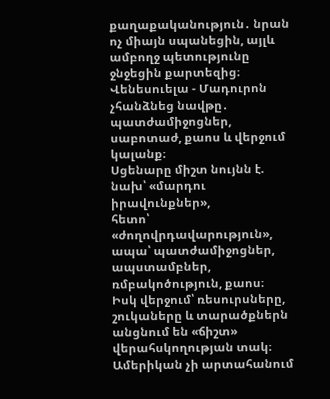քաղաքականություն․ նրան ոչ միայն սպանեցին, այլև ամբողջ պետությունը ջնջեցին քարտեզից։
Վենեսուելա - Մադուրոն չհանձնեց նավթը․ պատժամիջոցներ, սաբոտաժ, քաոս և վերջում կալանք։
Սցենարը միշտ նույնն է.
նախ՝ «մարդու իրավունքներ»,
հետո՝ «ժողովրդավարություն»,
ապա՝ պատժամիջոցներ, ապստամբներ, ռմբակոծություն, քաոս։
Իսկ վերջում՝ ռեսուրսները, շուկաները և տարածքներն անցնում են «ճիշտ» վերահսկողության տակ։
Ամերիկան չի արտահանում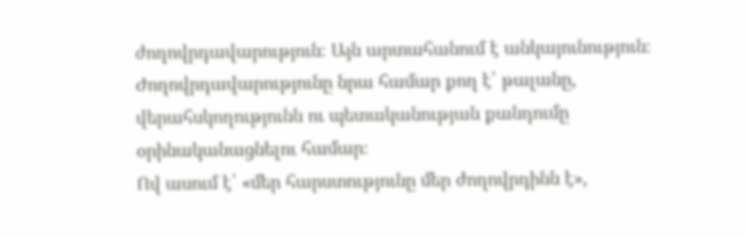ժողովրդավարություն։ Այն արտահանում է անկայունություն։
Ժողովրդավարությունը նրա համար քող է՝ թալանը, վերահսկողությունն ու պետականության քանդումը օրինականացնելու համար։
Ով ասում է՝ «մեր հարստությունը մեր ժողովրդինն է»,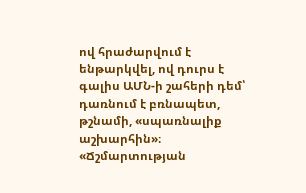ով հրաժարվում է ենթարկվել, ով դուրս է գալիս ԱՄՆ-ի շահերի դեմ՝ դառնում է բռնապետ, թշնամի, «սպառնալիք աշխարհին»։
«Ճշմարտության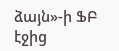ձայն»-ի ՖԲ էջից